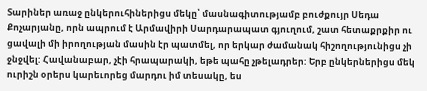Տարիներ առաջ ընկերուհիներիցս մեկը՝ մասնագիտությամբ բուժքույր Սեդա Քոչարյանը, որն ապրում է Արմավիրի Սարդարապատ գյուղում, շատ հետաքրքիր ու ցավալի մի իրողության մասին էր պատմել, որ երկար ժամանակ հիշողությունիցս չի ջնջվել: Հավանաբար, չէի հրապարակի, եթե պահը չթելադրեր: Երբ ընկերներիցս մեկ ուրիշն օրերս կարեւորեց մարդու իմ տեսակը, ես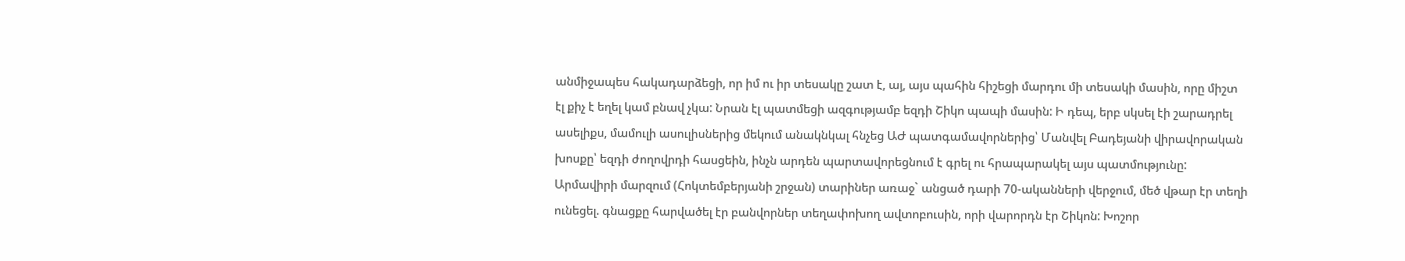անմիջապես հակադարձեցի, որ իմ ու իր տեսակը շատ է, այ, այս պահին հիշեցի մարդու մի տեսակի մասին, որը միշտ էլ քիչ է եղել կամ բնավ չկա: Նրան էլ պատմեցի ազգությամբ եզդի Շիկո պապի մասին: Ի դեպ, երբ սկսել էի շարադրել ասելիքս, մամուլի ասուլիսներից մեկում անակնկալ հնչեց ԱԺ պատգամավորներից՝ Մանվել Բադեյանի վիրավորական խոսքը՝ եզդի ժողովրդի հասցեին, ինչն արդեն պարտավորեցնում է գրել ու հրապարակել այս պատմությունը:
Արմավիրի մարզում (Հոկտեմբերյանի շրջան) տարիներ առաջ` անցած դարի 70-ականների վերջում, մեծ վթար էր տեղի ունեցել. գնացքը հարվածել էր բանվորներ տեղափոխող ավտոբուսին, որի վարորդն էր Շիկոն: Խոշոր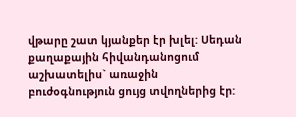վթարը շատ կյանքեր էր խլել: Սեդան քաղաքային հիվանդանոցում աշխատելիս` առաջին բուժօգնություն ցույց տվողներից էր: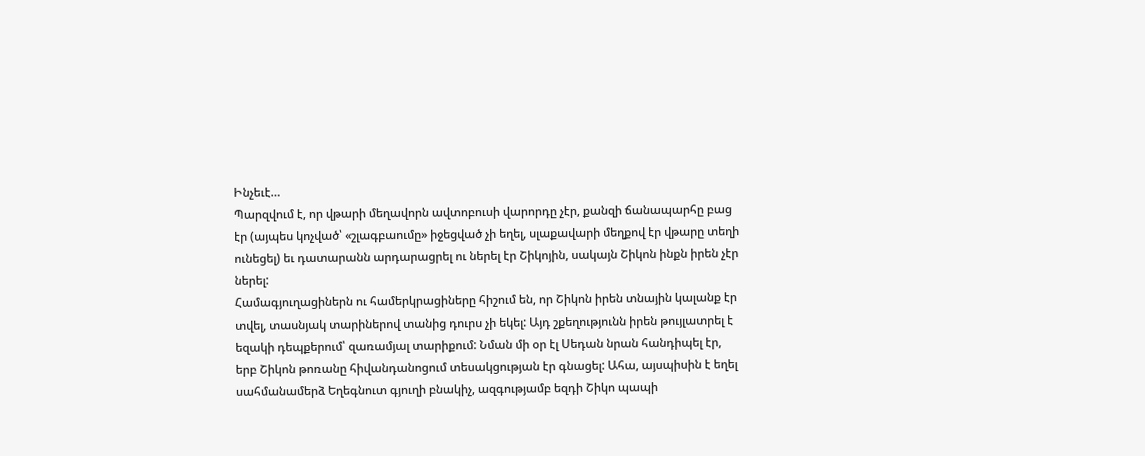Ինչեւէ…
Պարզվում է, որ վթարի մեղավորն ավտոբուսի վարորդը չէր, քանզի ճանապարհը բաց էր (այպես կոչված՝ «շլագբաումը» իջեցված չի եղել, սլաքավարի մեղքով էր վթարը տեղի ունեցել) եւ դատարանն արդարացրել ու ներել էր Շիկոյին, սակայն Շիկոն ինքն իրեն չէր ներել:
Համագյուղացիներն ու համերկրացիները հիշում են, որ Շիկոն իրեն տնային կալանք էր տվել, տասնյակ տարիներով տանից դուրս չի եկել: Այդ շքեղությունն իրեն թույլատրել է եզակի դեպքերում՝ զառամյալ տարիքում: Նման մի օր էլ Սեդան նրան հանդիպել էր, երբ Շիկոն թոռանը հիվանդանոցում տեսակցության էր գնացել: Ահա, այսպիսին է եղել սահմանամերձ Եղեգնուտ գյուղի բնակիչ, ազգությամբ եզդի Շիկո պապի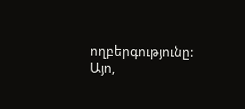ողբերգությունը:
Այո,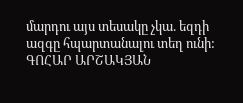մարդու այս տեսակը չկա. եզդի ազգը հպարտանալու տեղ ունի:
ԳՈՀԱՐ ԱՐՇԱԿՅԱՆ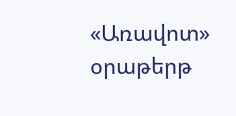«Առավոտ» օրաթերթ